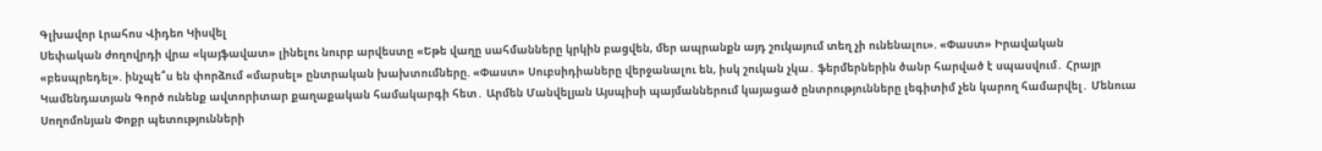Գլխավոր Լրահոս Վիդեո Կիսվել
Սեփական ժողովրդի վրա «կայֆավատ» լինելու նուրբ արվեստը «Եթե վաղը սահմանները կրկին բացվեն, մեր ապրանքն այդ շուկայում տեղ չի ունենալու». «Փաստ» Իրավական «բեսպրեդել». ինչպե՞ս են փորձում «մարսել» ընտրական խախտումները. «Փաստ» Սուբսիդիաները վերջանալու են, իսկ շուկան չկա․ ֆերմերներին ծանր հարված է սպասվում․ Հրայր Կամենդատյան Գործ ունենք ավտորիտար քաղաքական համակարգի հետ․ Արմեն Մանվելյան Այսպիսի պայմաններում կայացած ընտրությունները լեգիտիմ չեն կարող համարվել․ Մենուա Սողոմոնյան Փոքր պետությունների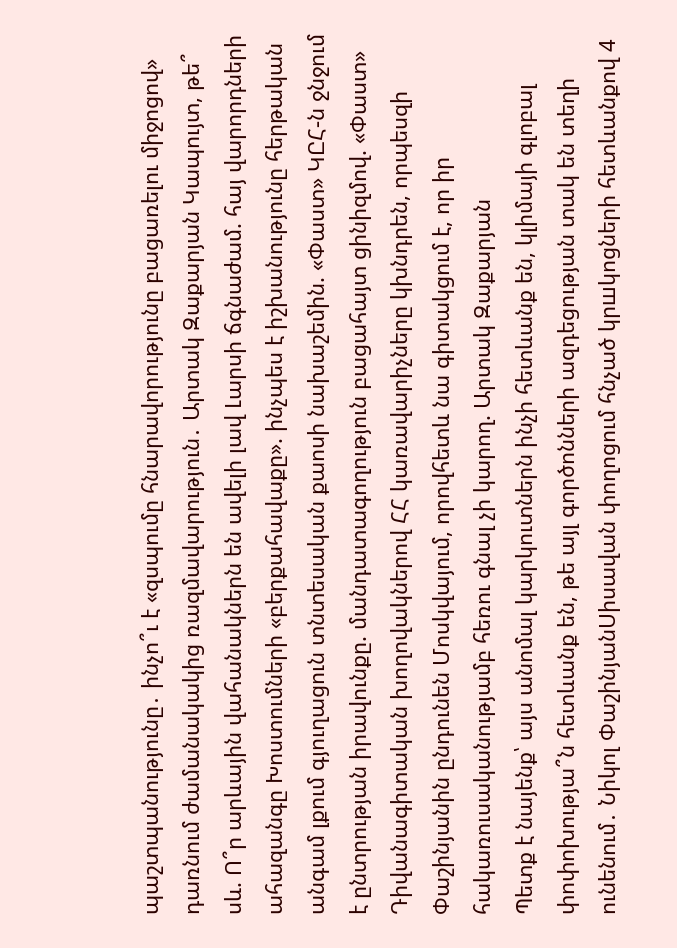պաշտպանությունը․ ինչո՞ւ է «զսպումը հնարավորությունը բացառելու միջոցով» դառնում ժամանակակից ռազմավարություն․ Արտակ Զաքարյան Կապույտ, թե՞ սև. Ո՞ր արևային վահանակներն են ավելի լավ Լարսի ճգնաժամ. հայ վարորդների ահազանգը Խոստումների «բերքահավաքը». ինչպես է իշխանությունը հերթական անգամ լքում գյուղացուն տնտեսական քաոսի նախաշեմին. «Փաստ» ԿԸՀ-ն ջնջում է ընտրության իրավունքը. մանդատագողություն բացահայտ ցինիզմով. «Փաստ» Դիվանագիտական խողովակներով ՀՀ կառավարիչները կխնդրեն, որպեսզի Փաշինյանին ընդունեն Մոսկվայում, որովհետև նա գիտակցում է, որ իր հակառուսականությամբ հեռու գնալ չի կարող. Արտակ Զաքարյան
Պետք է նայենք՝ այս անոմալ կարկուտներն ինչի հետևանք են, կլիմայի գլոբալ փոփոխությա՞ն հետևանք են, թե այլ գործոնների ազդեցության տակ են տեղի ունենում․ Նիկոլ ՓաշինյանՍիսավան փողոցում հնչած կրшկոցների հետևանքով 4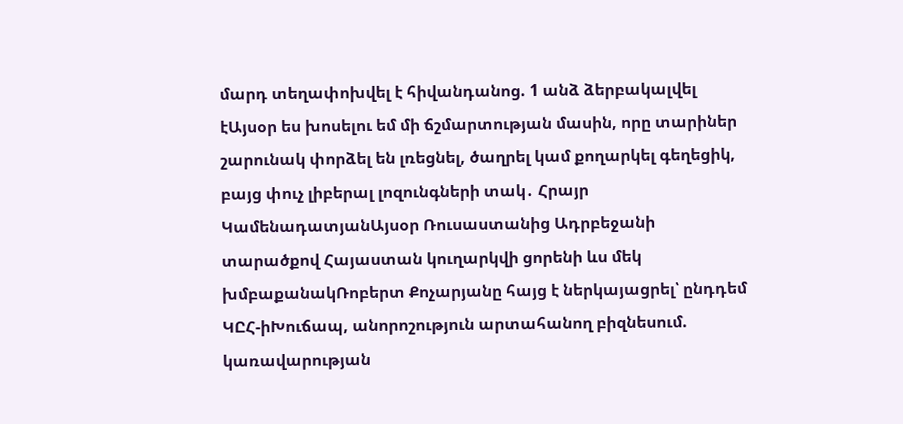մարդ տեղափոխվել է հիվանդանոց. 1 անձ ձերբակալվել էԱյսօր ես խոսելու եմ մի ճշմարտության մասին, որը տարիներ շարունակ փորձել են լռեցնել, ծաղրել կամ քողարկել գեղեցիկ, բայց փուչ լիբերալ լոզունգների տակ․ Հրայր ԿամենադատյանԱյսօր Ռուսաստանից Ադրբեջանի տարածքով Հայաստան կուղարկվի ցորենի ևս մեկ խմբաքանակՌոբերտ Քոչարյանը հայց է ներկայացրել՝ ընդդեմ ԿԸՀ-իԽուճապ, անորոշություն արտահանող բիզնեսում. կառավարության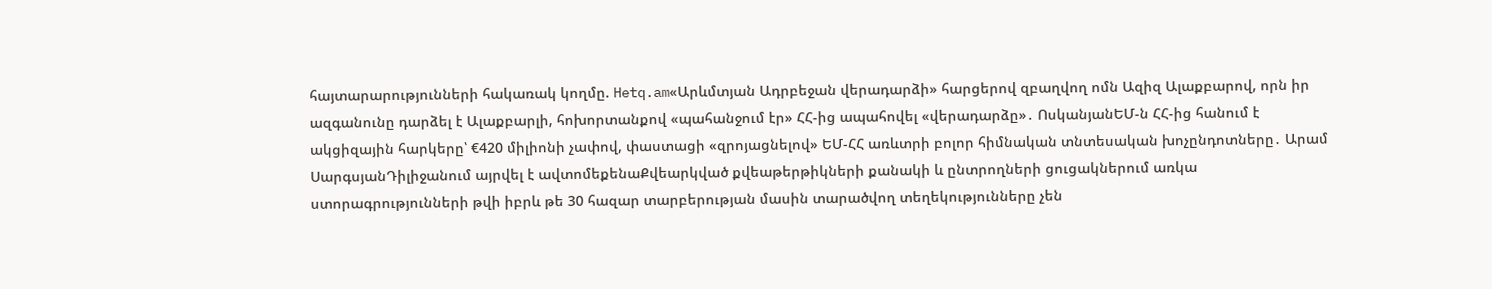հայտարարությունների հակառակ կողմը. Hetq.am«Արևմտյան Ադրբեջան վերադարձի» հարցերով զբաղվող ոմն Ազիզ Ալաքբարով, որն իր ազգանունը դարձել է Ալաքբարլի, հոխորտանքով «պահանջում էր» ՀՀ-ից ապահովել «վերադարձը»․ ՈսկանյանԵՄ-ն ՀՀ-ից հանում է ակցիզային հարկերը՝ €420 միլիոնի չափով, փաստացի «զրոյացնելով» ԵՄ-ՀՀ առևտրի բոլոր հիմնական տնտեսական խոչընդոտները․ Արամ ՍարգսյանԴիլիջանում այրվել է ավտոմեքենաՔվեարկված քվեաթերթիկների քանակի և ընտրողների ցուցակներում առկա ստորագրությունների թվի իբրև թե 30 հազար տարբերության մասին տարածվող տեղեկությունները չեն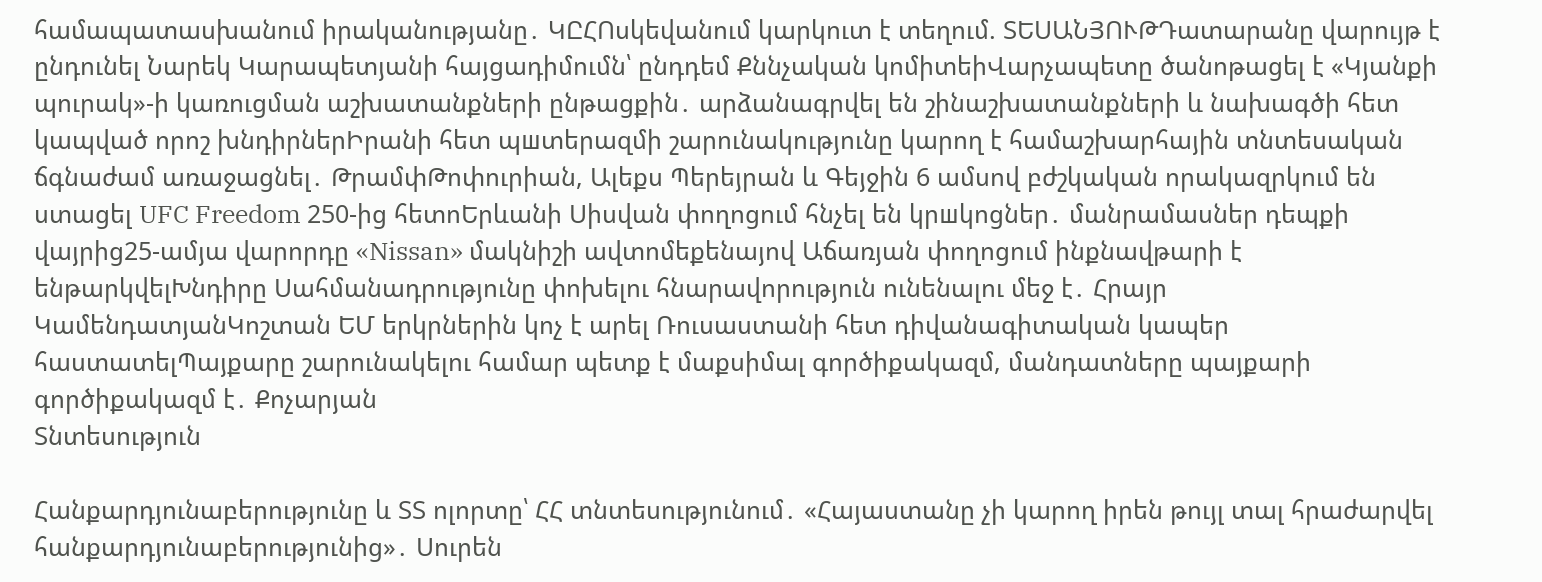համապատասխանում իրականությանը․ ԿԸՀՈսկեվանում կարկուտ է տեղում. ՏԵՍԱՆՅՈՒԹԴատարանը վարույթ է ընդունել Նարեկ Կարապետյանի հայցադիմումն՝ ընդդեմ Քննչական կոմիտեիՎարչապետը ծանոթացել է «Կյանքի պուրակ»-ի կառուցման աշխատանքների ընթացքին․ արձանագրվել են շինաշխատանքների և նախագծի հետ կապված որոշ խնդիրներԻրանի հետ պшտերազմի շարունակությունը կարող է համաշխարհային տնտեսական ճգնաժամ առաջացնել․ ԹրամփԹոփուրիան, Ալեքս Պերեյրան և Գեյջին 6 ամսով բժշկական որակազրկում են ստացել UFC Freedom 250-ից հետոԵրևանի Սիսվան փողոցում հնչել են կրшկոցներ․ մանրամասներ դեպքի վայրից25-ամյա վարորդը «Nissan» մակնիշի ավտոմեքենայով Աճառյան փողոցում ինքնավթարի է ենթարկվելԽնդիրը Սահմանադրությունը փոխելու հնարավորություն ունենալու մեջ է․ Հրայր ԿամենդատյանԿոշտան ԵՄ երկրներին կոչ է արել Ռուսաստանի հետ դիվանագիտական կապեր հաստատելՊայքարը շարունակելու համար պետք է մաքսիմալ գործիքակազմ, մանդատները պայքարի գործիքակազմ է․ Քոչարյան
Տնտեսություն

Հանքարդյունաբերությունը և ՏՏ ոլորտը՝ ՀՀ տնտեսությունում․ «Հայաստանը չի կարող իրեն թույլ տալ հրաժարվել հանքարդյունաբերությունից»․ Սուրեն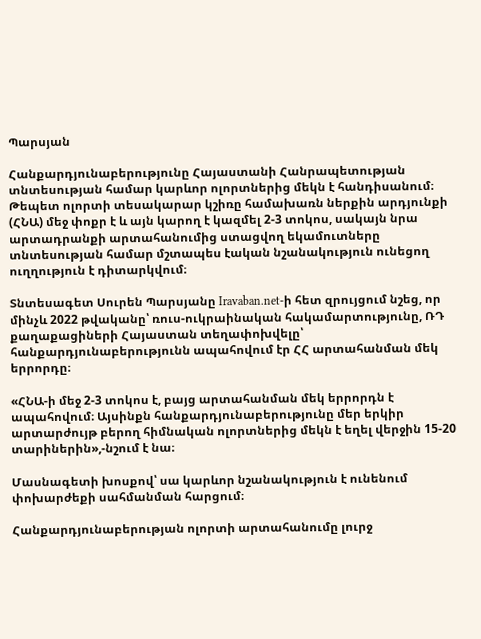Պարսյան

Հանքարդյունաբերությունը Հայաստանի Հանրապետության տնտեսության համար կարևոր ոլորտներից մեկն է հանդիսանում։ Թեպետ ոլորտի տեսակարար կշիռը համախառն ներքին արդյունքի (ՀՆԱ) մեջ փոքր է և այն կարող է կազմել 2-3 տոկոս, սակայն նրա արտադրանքի արտահանումից ստացվող եկամուտները տնտեսության համար մշտապես էական նշանակություն ունեցող ուղղություն է դիտարկվում։

Տնտեսագետ Սուրեն Պարսյանը Iravaban.net-ի հետ զրույցում նշեց, որ մինչև 2022 թվականը՝ ռուս-ուկրաինական հակամարտությունը, ՌԴ քաղաքացիների Հայաստան տեղափոխվելը՝ հանքարդյունաբերությունն ապահովում էր ՀՀ արտահանման մեկ երրորդը։

«ՀՆԱ-ի մեջ 2-3 տոկոս է, բայց արտահանման մեկ երրորդն է ապահովում։ Այսինքն հանքարդյունաբերությունը մեր երկիր արտարժույթ բերող հիմնական ոլորտներից մեկն է եղել վերջին 15-20 տարիներին»,-նշում է նա։

Մասնագետի խոսքով՝ սա կարևոր նշանակություն է ունենում փոխարժեքի սահմանման հարցում։

Հանքարդյունաբերության ոլորտի արտահանումը լուրջ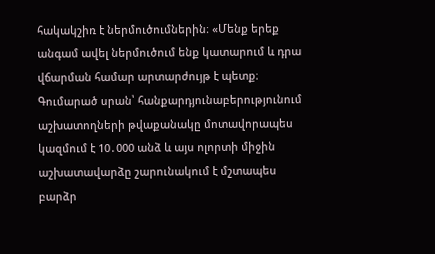հակակշիռ է ներմուծումներին։ «Մենք երեք անգամ ավել ներմուծում ենք կատարում և դրա վճարման համար արտարժույթ է պետք։ Գումարած սրան՝ հանքարդյունաբերությունում աշխատողների թվաքանակը մոտավորապես կազմում է 10․000 անձ և այս ոլորտի միջին աշխատավարձը շարունակում է մշտապես բարձր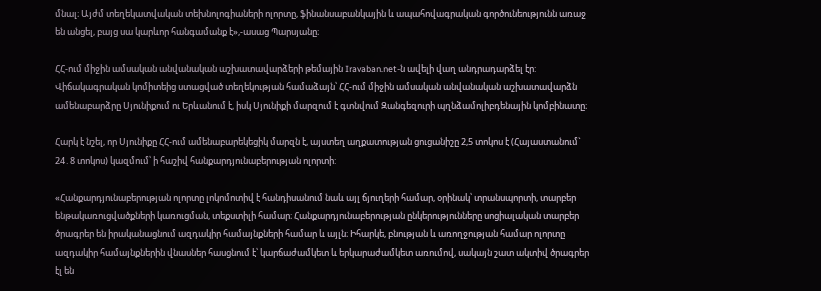մնալ։ Այժմ տեղեկատվական տեխնոլոգիաների ոլորտը, ֆինանսաբանկային և ապահովագրական գործունեությունն առաջ են անցել, բայց սա կարևոր հանգամանք է»,-ասաց Պարսյանը։

ՀՀ-ում միջին ամսական անվանական աշխատավարձերի թեմային Iravaban.net-ն ավելի վաղ անդրադարձել էր: Վիճակագրական կոմիտեից ստացված տեղեկության համաձայն՝ ՀՀ-ում միջին ամսական անվանական աշխատավարձն ամենաբարձրը Սյունիքում ու Երևանում է, իսկ Սյունիքի մարզում է գտնվում Զանգեզուրի պղնձամոլիբդենային կոմբինատը։

Հարկ է նշել, որ Սյունիքը ՀՀ-ում ամենաբարեկեցիկ մարզն է, այստեղ աղքատության ցուցանիշը 2,5 տոկոս է (Հայաստանում` 24․8 տոկոս) կազմում՝ ի հաշիվ հանքարդյունաբերության ոլորտի:

«Հանքարդյունաբերության ոլորտը լոկոմոտիվ է հանդիսանում նաև այլ ճյուղերի համար, օրինակ՝ տրանսպորտի, տարբեր ենթակառուցվածքների կառուցման, տեքստիլի համար։ Հանքարդյունաբերության ընկերությունները սոցիալական տարբեր ծրագրեր են իրականացնում ազդակիր համայնքների համար և այլն։ Իհարկե, բնության և առողջության համար ոլորտը ազդակիր համայնքներին վնասներ հասցնում է՝ կարճաժամկետ և երկարաժամկետ առումով, սակայն շատ ակտիվ ծրագրեր էլ են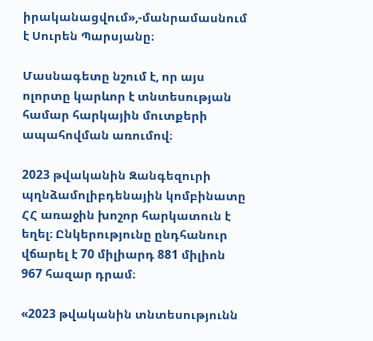իրականացվում»,-մանրամասնում է Սուրեն Պարսյանը։

Մասնագետը նշում է, որ այս ոլորտը կարևոր է տնտեսության համար հարկային մուտքերի ապահովման առումով։

2023 թվականին Զանգեզուրի պղնձամոլիբդենային կոմբինատը ՀՀ առաջին խոշոր հարկատուն է եղել։ Ընկերությունը ընդհանուր վճարել է 70 միլիարդ 881 միլիոն 967 հազար դրամ։

«2023 թվականին տնտեսությունն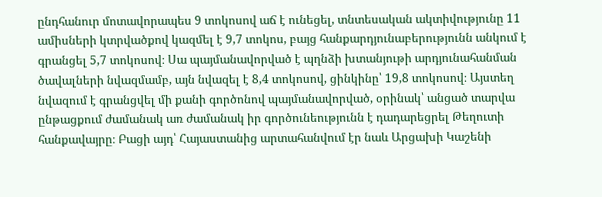ընդհանուր մոտավորապես 9 տոկոսով աճ է ունեցել, տնտեսական ակտիվությունը 11 ամիսների կտրվածքով կազմել է 9,7 տոկոս, բայց հանքարդյունաբերությունն անկում է գրանցել 5,7 տոկոսով։ Սա պայմանավորված է պղնձի խտանյութի արդյունահանման ծավալների նվազմամբ, այն նվազել է 8,4 տոկոսով, ցինկինը՝ 19,8 տոկոսով։ Այստեղ նվազում է գրանցվել մի քանի գործոնով պայմանավորված, օրինակ՝ անցած տարվա ընթացքում ժամանակ առ ժամանակ իր գործունեությունն է դադարեցրել Թեղուտի հանքավայրը։ Բացի այդ՝ Հայաստանից արտահանվում էր նաև Արցախի Կաշենի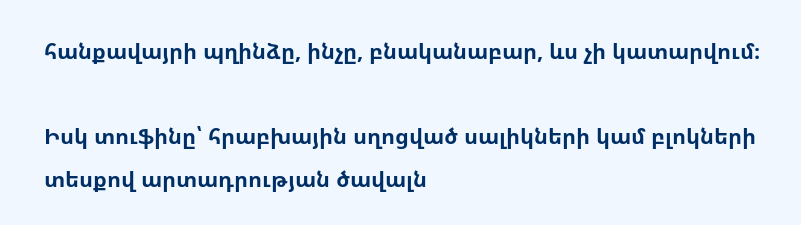հանքավայրի պղինձը, ինչը, բնականաբար, ևս չի կատարվում։

Իսկ տուֆինը՝ հրաբխային սղոցված սալիկների կամ բլոկների տեսքով արտադրության ծավալն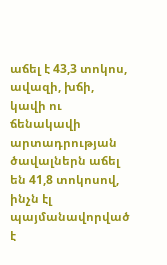աճել է 43,3 տոկոս, ավազի, խճի, կավի ու ճենակավի արտադրության ծավալներն աճել են 41,8 տոկոսով, ինչն էլ պայմանավորված է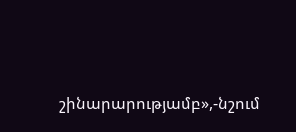շինարարությամբ»,-նշում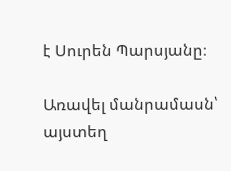է Սուրեն Պարսյանը։

Առավել մանրամասն՝ այստեղ